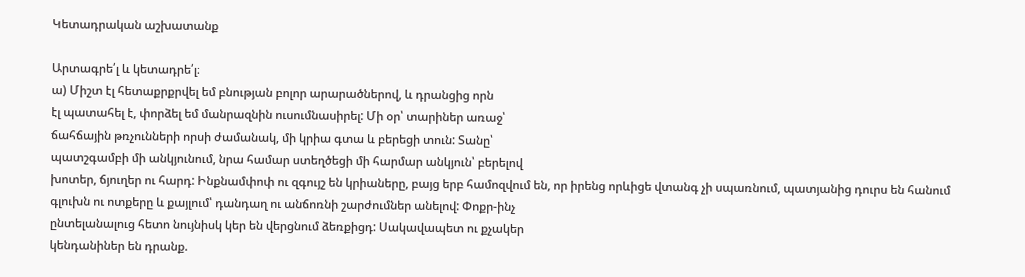Կետադրական աշխատանք

Արտագրե՛լ և կետադրե՛լ։
ա) Միշտ էլ հետաքրքրվել եմ բնության բոլոր արարածներով, և դրանցից որն
էլ պատահել է, փորձել եմ մանրազնին ուսումնասիրել: Մի օր՝ տարիներ առաջ՝
ճահճային թռչունների որսի ժամանակ, մի կրիա գտա և բերեցի տուն: Տանը՝
պատշգամբի մի անկյունում, նրա համար ստեղծեցի մի հարմար անկյուն՝ բերելով
խոտեր, ճյուղեր ու հարդ: Ինքնամփոփ ու զգույշ են կրիաները, բայց երբ համոզվում են, որ իրենց որևիցե վտանգ չի սպառնում, պատյանից դուրս են հանում
գլուխն ու ոտքերը և քայլում՝ դանդաղ ու անճոռնի շարժումներ անելով: Փոքր-ինչ
ընտելանալուց հետո նույնիսկ կեր են վերցնում ձեռքիցդ: Սակավապետ ու քչակեր
կենդանիներ են դրանք.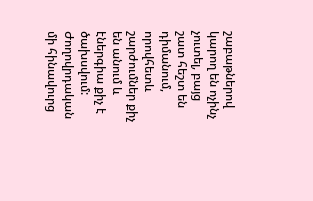շաբաթներով կարող են ոչինչ չուտել, բայց շատ հեշտ են
դիմանում, որովհետև շարժումներ քիչ են անում և էներգիա քիչ է ծախսվում: Ժողովրդական մի հինավուրց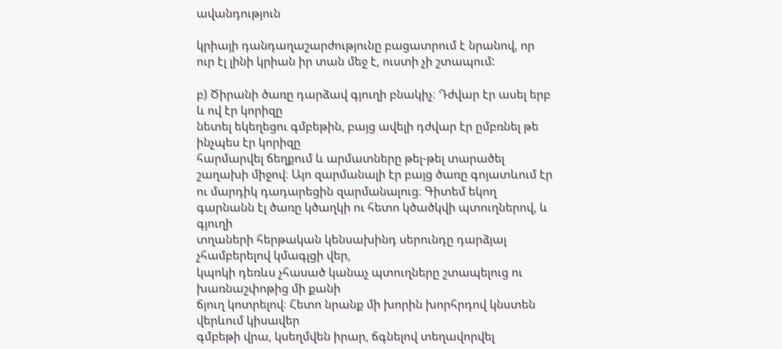ավանդություն

կրիայի դանդաղաշարժությունը բացատրում է նրանով, որ ուր էլ լինի կրիան իր տան մեջ է, ուստի չի շտապում:

բ) Ծիրանի ծառը դարձավ գյուղի բնակիչ։ Դժվար էր ասել երբ և ով էր կորիզը
նետել եկեղեցու գմբեթին, բայց ավելի դժվար էր ըմբռնել թե ինչպես էր կորիզը
հարմարվել ճեղքում և արմատները թել-թել տարածել շաղախի միջով։ Այո զարմանալի էր բայց ծառը գոյատևում էր ու մարդիկ դադարեցին զարմանալուց։ Գիտեմ եկող գարնանն էլ ծառը կծաղկի ու հետո կծածկվի պտուղներով, և գյուղի
տղաների հերթական կենսախինդ սերունդը դարձյալ չհամբերելով կմագլցի վեր,
կպոկի դեռևս չհասած կանաչ պտուղները շտապելուց ու խառնաշփոթից մի քանի
ճյուղ կոտրելով։ Հետո նրանք մի խորին խորհրդով կնստեն վերևում կիսավեր
գմբեթի վրա, կսեղմվեն իրար, ճգնելով տեղավորվել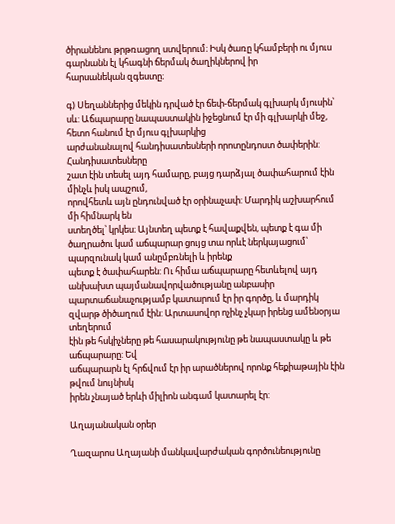ծիրանենու թրթռացող ստվերում։ Իսկ ծառը կհամբերի ու մյուս գարնանն էլ կհագնի ճերմակ ծաղիկներով իր
հարսանեկան զգեստը։

գ) Սեղաններից մեկին դրված էր ճեփ-ճերմակ գլխարկ մյուսին՝ սև: Աճպարարը նապաստակին իջեցնում էր մի գլխարկի մեջ, հետո հանում էր մյուս գլխարկից
արժանանալով հանդիսատեսների որոտընդոստ ծափերին: Հանդիսատեսները
շատ էին տեսել այդ համարը, բայց դարձյալ ծափահարում էին մինչև իսկ ապշում,
որովհետև այն ընդունված էր օրինաչափ: Մարդիկ աշխարհում մի հիմնարկ են
ստեղծել՝ կրկես։ Այնտեղ պետք է հավաքվեն, պետք է գա մի ծաղրածու կամ աճպարար ցույց տա որևէ ներկայացում՝ պարզունակ կամ անըմբռնելի և իրենք
պետք է ծափահարեն: Ու հիմա աճպարարը հետևելով այդ անխախտ պայմանավորվածությանը անբասիր պարտաճանաչությամբ կատարում էր իր գործը, և մարդիկ զվարթ ծիծաղում էին: Արտասովոր ոչինչ չկար իրենց ամենօրյա տեղերում
էին թե հսկիչները թե հասարակությունը թե նապաստակը և թե աճպարարը: Եվ
աճպարարն էլ հրճվում էր իր արածներով որոնք հեքիաթային էին թվում նույնիսկ
իրեն չնայած երևի միլիոն անգամ կատարել էր:

Աղայանական օրեր

Ղազարոս Աղայանի մանկավարժական գործունեությունը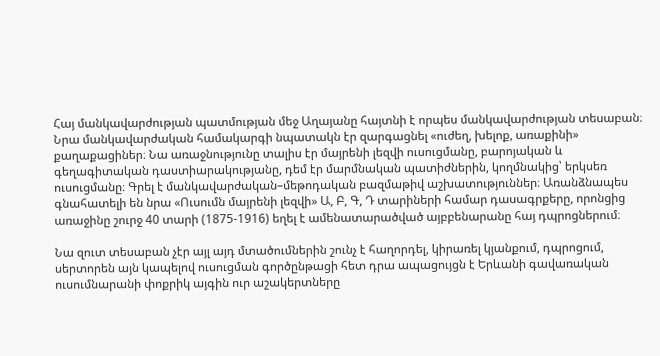Հայ մանկավարժության պատմության մեջ Աղայանը հայտնի է որպես մանկավարժության տեսաբան։ Նրա մանկավարժական համակարգի նպատակն էր զարգացնել «ուժեղ, խելոք, առաքինի» քաղաքացիներ։ Նա առաջնությունը տալիս էր մայրենի լեզվի ուսուցմանը, բարոյական և գեղագիտական դաստիարակությանը, դեմ էր մարմնական պատիժներին, կողմնակից՝ երկսեռ ուսուցմանը։ Գրել է մանկավարժական–մեթոդական բազմաթիվ աշխատություններ։ Առանձնապես գնահատելի են նրա «Ուսումն մայրենի լեզվի» Ա, Բ, Գ, Դ տարիների համար դասագրքերը, որոնցից առաջինը շուրջ 40 տարի (1875-1916) եղել է ամենատարածված այբբենարանը հայ դպրոցներում։

Նա զուտ տեսաբան չէր այլ այդ մտածումներին շունչ է հաղորդել, կիրառել կյանքում, դպրոցում, սերտորեն այն կապելով ուսուցման գործընթացի հետ դրա ապացույցն է Երևանի գավառական ուսումնարանի փոքրիկ այգին ուր աշակերտները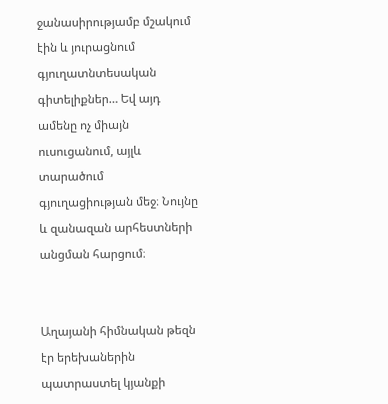ջանասիրությամբ մշակում էին և յուրացնում գյուղատնտեսական գիտելիքներ… Եվ այդ ամենը ոչ միայն ուսուցանում, այլև տարածում գյուղացիության մեջ։ Նույնը և զանազան արհեստների անցման հարցում։


Աղայանի հիմնական թեզն էր երեխաներին պատրաստել կյանքի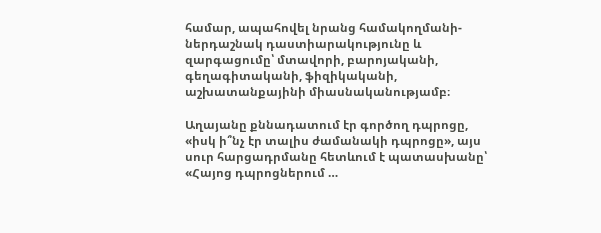համար, ապահովել նրանց համակողմանի-ներդաշնակ դաստիարակությունը և զարգացումը՝ մտավորի, բարոյականի, գեղագիտականի, ֆիզիկականի, աշխատանքայինի միասնականությամբ։

Աղայանը քննադատում էր գործող դպրոցը, «իսկ ի՞նչ էր տալիս ժամանակի դպրոցը», այս սուր հարցադրմանը հետևում է պատասխանը՝ «Հայոց դպրոցներում …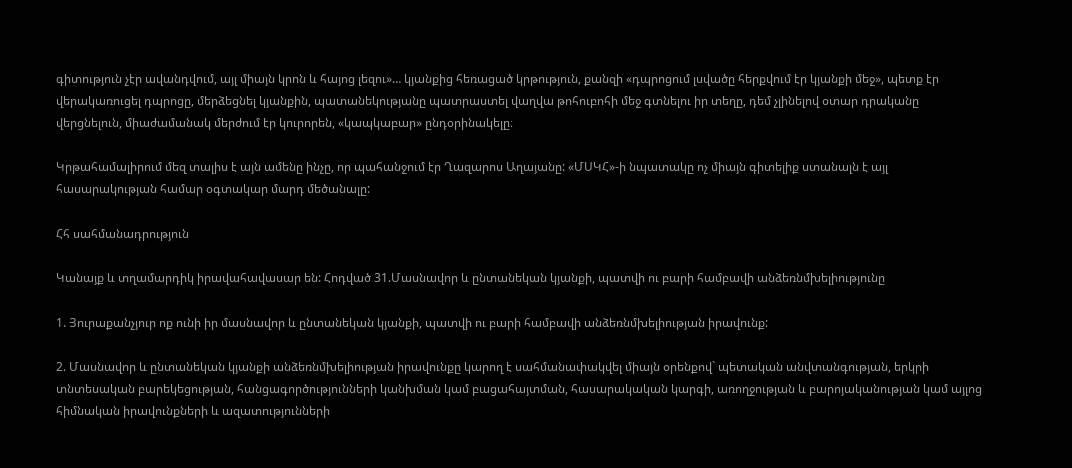գիտություն չէր ավանդվում, այլ միայն կրոն և հայոց լեզու»… կյանքից հեռացած կրթություն, քանզի «դպրոցում լսվածը հերքվում էր կյանքի մեջ», պետք էր վերակառուցել դպրոցը, մերձեցնել կյանքին, պատանեկությանը պատրաստել վաղվա թոհուբոհի մեջ գտնելու իր տեղը, դեմ չլինելով օտար դրականը վերցնելուն, միաժամանակ մերժում էր կուրորեն, «կապկաբար» ընդօրինակելը։

Կրթահամալիրում մեզ տալիս է այն ամենը ինչը, որ պահանջում էր Ղազարոս Աղայանը: «ՄՍԿՀ»-ի նպատակը ոչ միայն գիտելիք ստանալն է այլ հասարակության համար օգտակար մարդ մեծանալը:

Հհ սահմանադրություն

Կանայք և տղամարդիկ իրավահավասար են: Հոդված 31.Մասնավոր և ընտանեկան կյանքի, պատվի ու բարի համբավի անձեռնմխելիությունը

1. Յուրաքանչյուր ոք ունի իր մասնավոր և ընտանեկան կյանքի, պատվի ու բարի համբավի անձեռնմխելիության իրավունք:

2. Մասնավոր և ընտանեկան կյանքի անձեռնմխելիության իրավունքը կարող է սահմանափակվել միայն օրենքով` պետական անվտանգության, երկրի տնտեսական բարեկեցության, հանցագործությունների կանխման կամ բացահայտման, հասարակական կարգի, առողջության և բարոյականության կամ այլոց հիմնական իրավունքների և ազատությունների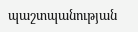պաշտպանության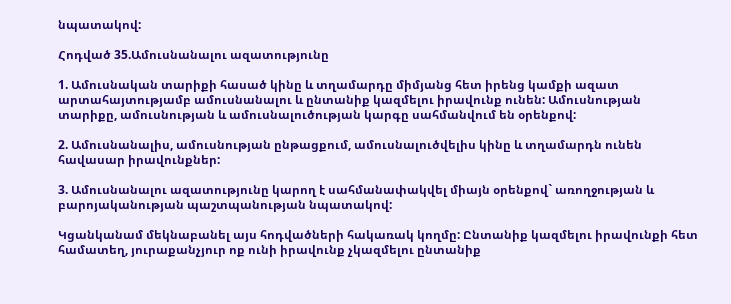նպատակով:

Հոդված 35.Ամուսնանալու ազատությունը

1. Ամուսնական տարիքի հասած կինը և տղամարդը միմյանց հետ իրենց կամքի ազատ արտահայտությամբ ամուսնանալու և ընտանիք կազմելու իրավունք ունեն: Ամուսնության տարիքը, ամուսնության և ամուսնալուծության կարգը սահմանվում են օրենքով:

2. Ամուսնանալիս, ամուսնության ընթացքում, ամուսնալուծվելիս կինը և տղամարդն ունեն հավասար իրավունքներ:

3. Ամուսնանալու ազատությունը կարող է սահմանափակվել միայն օրենքով` առողջության և բարոյականության պաշտպանության նպատակով:

Կցանկանամ մեկնաբանել այս հոդվածների հակառակ կողմը: Ընտանիք կազմելու իրավունքի հետ համատեղ, յուրաքանչյուր ոք ունի իրավունք չկազմելու ընտանիք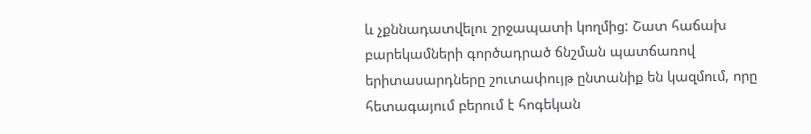և չքննադատվելու շրջապատի կողմից: Շատ հաճախ բարեկամների գործադրած ճնշման պատճառով երիտասարդները շուտափույթ ընտանիք են կազմում, որը հետագայում բերում է հոգեկան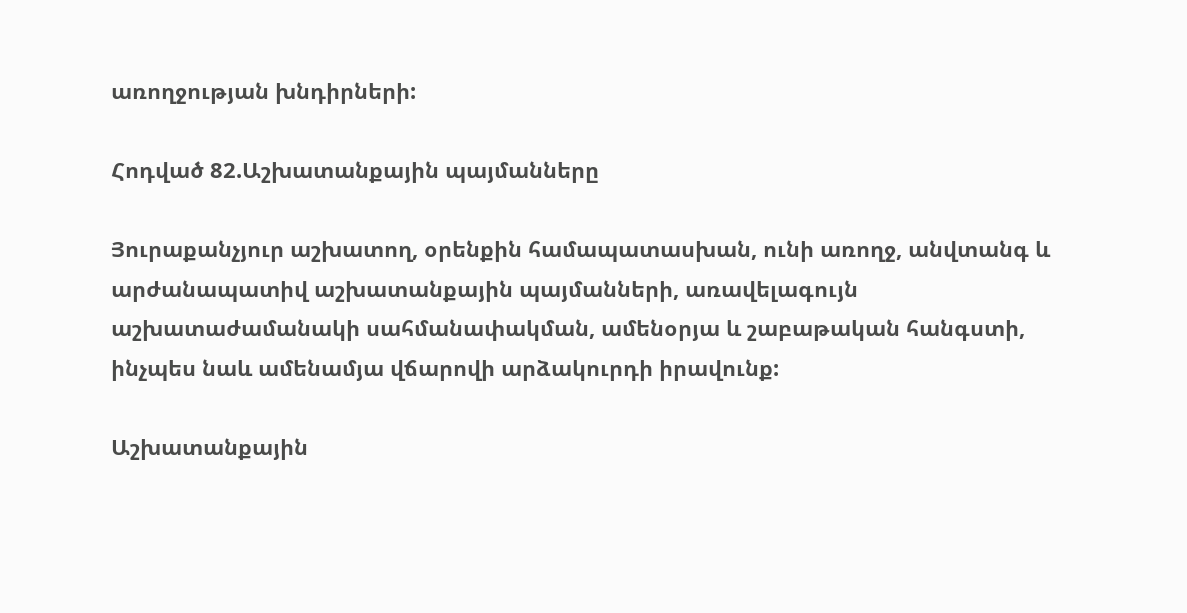առողջության խնդիրների:

Հոդված 82.Աշխատանքային պայմանները

Յուրաքանչյուր աշխատող, օրենքին համապատասխան, ունի առողջ, անվտանգ և արժանապատիվ աշխատանքային պայմանների, առավելագույն աշխատաժամանակի սահմանափակման, ամենօրյա և շաբաթական հանգստի, ինչպես նաև ամենամյա վճարովի արձակուրդի իրավունք:

Աշխատանքային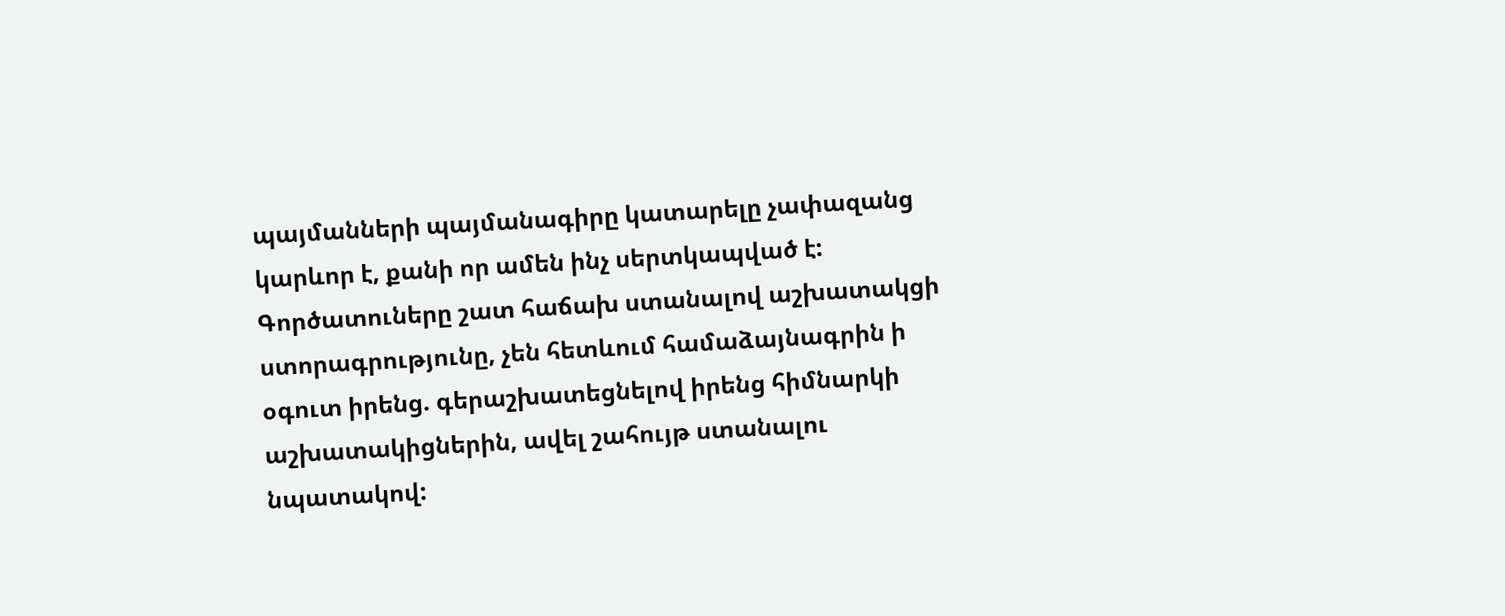պայմանների պայմանագիրը կատարելը չափազանց կարևոր է, քանի որ ամեն ինչ սերտկապված է: Գործատուները շատ հաճախ ստանալով աշխատակցի ստորագրությունը, չեն հետևում համաձայնագրին ի օգուտ իրենց. գերաշխատեցնելով իրենց հիմնարկի աշխատակիցներին, ավել շահույթ ստանալու նպատակով: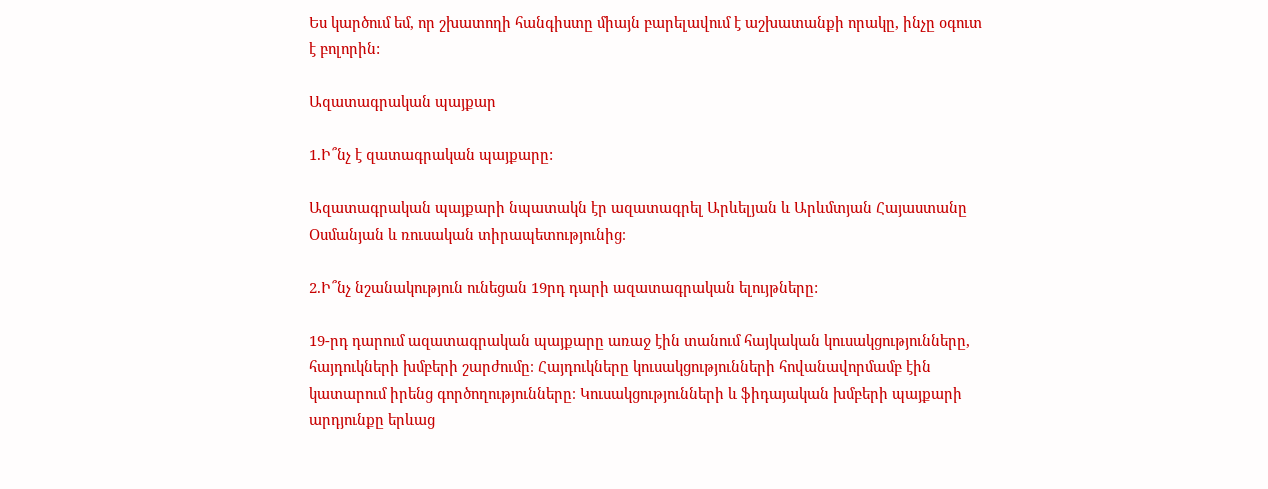Ես կարծում եմ, որ շխատողի հանգիստը միայն բարելավում է աշխատանքի որակը, ինչը օգուտ է բոլորին:

Ազատագրական պայքար

1.Ի՞նչ է զատագրական պայքարը:

Ազատագրական պայքարի նպատակն էր ազատագրել Արևելյան և Արևմտյան Հայաստանը Օսմանյան և ռուսական տիրապետությունից։

2.Ի՞նչ նշանակություն ունեցան 19րդ դարի ազատագրական ելույթները:

19-րդ դարում ազատագրական պայքարը առաջ էին տանում հայկական կուսակցությունները, հայդուկների խմբերի շարժումը։ Հայդուկները կուսակցությունների հովանավորմամբ էին կատարում իրենց գործողությունները։ Կուսակցությունների և ֆիդայական խմբերի պայքարի արդյունքը երևաց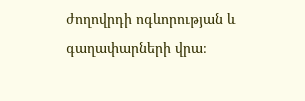ժողովրդի ոգևորության և գաղափարների վրա։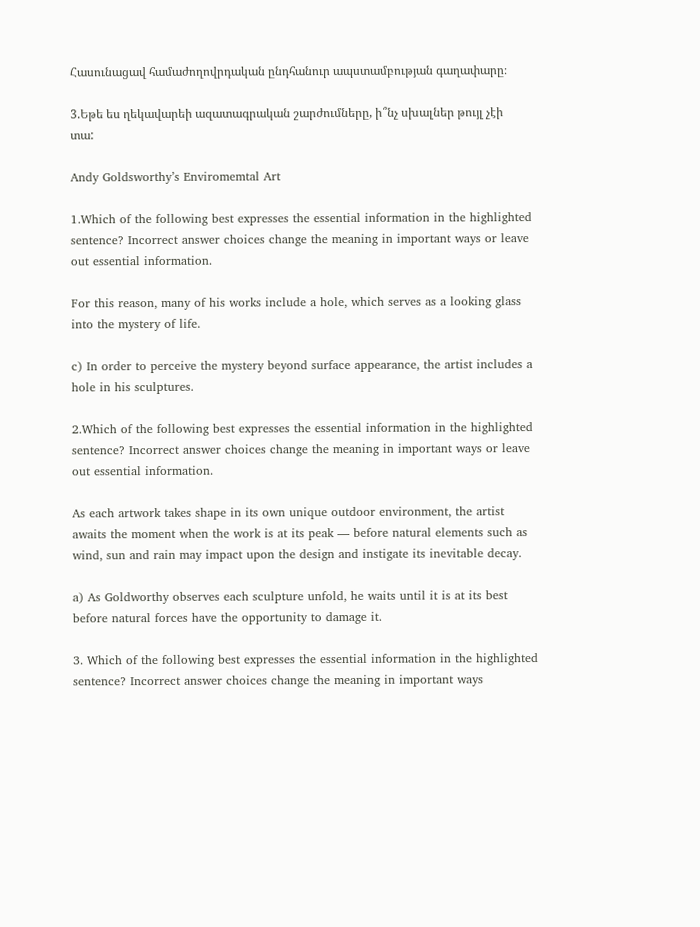Հասունացավ համաժողովրդական ընդհանուր ապստամբության գաղափարը։

3.Եթե ես ղեկավարեի ազատագրական շարժումները, ի՞նչ սխալներ թույլ չէի տա:

Andy Goldsworthy’s Enviromemtal Art

1.Which of the following best expresses the essential information in the highlighted sentence? Incorrect answer choices change the meaning in important ways or leave out essential information.

For this reason, many of his works include a hole, which serves as a looking glass into the mystery of life.

c) In order to perceive the mystery beyond surface appearance, the artist includes a hole in his sculptures.

2.Which of the following best expresses the essential information in the highlighted sentence? Incorrect answer choices change the meaning in important ways or leave out essential information.

As each artwork takes shape in its own unique outdoor environment, the artist awaits the moment when the work is at its peak — before natural elements such as wind, sun and rain may impact upon the design and instigate its inevitable decay.

a) As Goldworthy observes each sculpture unfold, he waits until it is at its best before natural forces have the opportunity to damage it.

3. Which of the following best expresses the essential information in the highlighted sentence? Incorrect answer choices change the meaning in important ways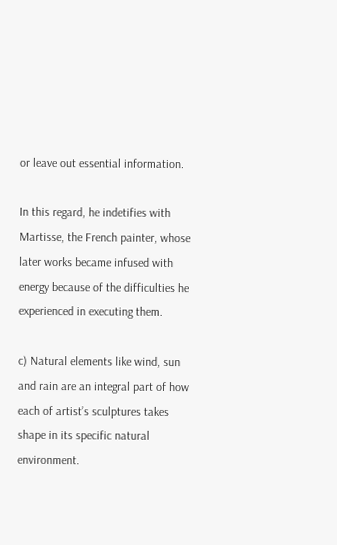or leave out essential information.

In this regard, he indetifies with Martisse, the French painter, whose later works became infused with energy because of the difficulties he experienced in executing them.

c) Natural elements like wind, sun and rain are an integral part of how each of artist’s sculptures takes shape in its specific natural environment.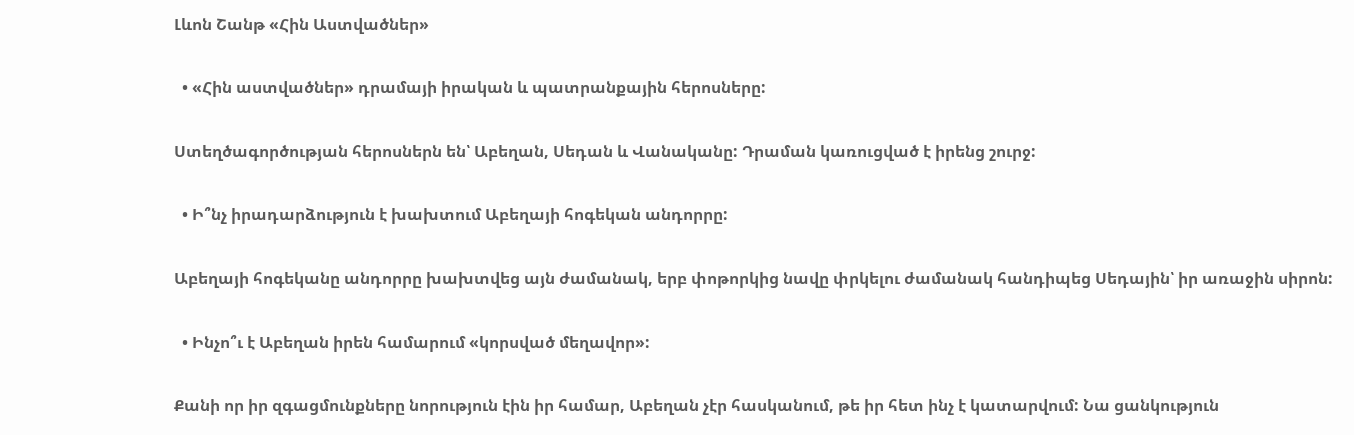Լևոն Շանթ «Հին Աստվածներ»

  • «Հին աստվածներ» դրամայի իրական և պատրանքային հերոսները:

Ստեղծագործության հերոսներն են՝ Աբեղան, Սեդան և Վանականը: Դրաման կառուցված է իրենց շուրջ:

  • Ի՞նչ իրադարձություն է խախտում Աբեղայի հոգեկան անդորրը:

Աբեղայի հոգեկանը անդորրը խախտվեց այն ժամանակ, երբ փոթորկից նավը փրկելու ժամանակ հանդիպեց Սեդային՝ իր առաջին սիրոն:

  • Ինչո՞ւ է Աբեղան իրեն համարում «կորսված մեղավոր»:

Քանի որ իր զգացմունքները նորություն էին իր համար, Աբեղան չէր հասկանում, թե իր հետ ինչ է կատարվում: Նա ցանկություն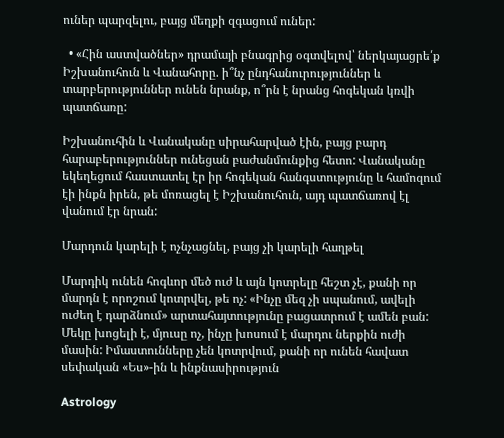ուներ պարզելու, բայց մեղքի զգացում ուներ:

  • «Հին աստվածներ» դրամայի բնագրից օգտվելով՝ ներկայացրե՛ք Իշխանուհուն և Վանահորը. ի՞նչ ընդհանուրություններ և տարբերություններ ունեն նրանք, ո՞րն է նրանց հոգեկան կռվի պատճառը:

Իշխանուհին և Վանականը սիրահարված էին, բայց բարդ հարաբերություններ ունեցան բաժանմունքից հետո: Վանականը եկեղեցում հաստատել էր իր հոգեկան հանգստությունը և համոզում էի ինքն իրեն, թե մոռացել է Իշխանուհուն, այդ պատճառով էլ վանում էր նրան:

Մարդուն կարելի է ոչնչացնել, բայց չի կարելի հաղթել

Մարդիկ ունեն հոգևոր մեծ ուժ և այն կոտրելը հեշտ չէ, քանի որ մարդն է որոշում կոտրվել, թե ոչ: «Ինչը մեզ չի սպանում, ավելի ուժեղ է դարձնում» արտահայտությունը բացատրում է ամեն բան: Մեկը խոցելի է, մյուսը ոչ, ինչը խոսում է մարդու ներքին ուժի մասին: Իմաստունները չեն կոտրվում, քանի որ ունեն հավատ սեփական «Ես»-ին և ինքնասիրություն

Astrology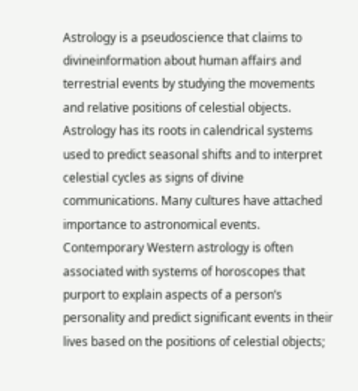Astrology is a pseudoscience that claims to divineinformation about human affairs and terrestrial events by studying the movements and relative positions of celestial objects. Astrology has its roots in calendrical systems used to predict seasonal shifts and to interpret celestial cycles as signs of divine communications. Many cultures have attached importance to astronomical events. Contemporary Western astrology is often associated with systems of horoscopes that purport to explain aspects of a person’s personality and predict significant events in their lives based on the positions of celestial objects;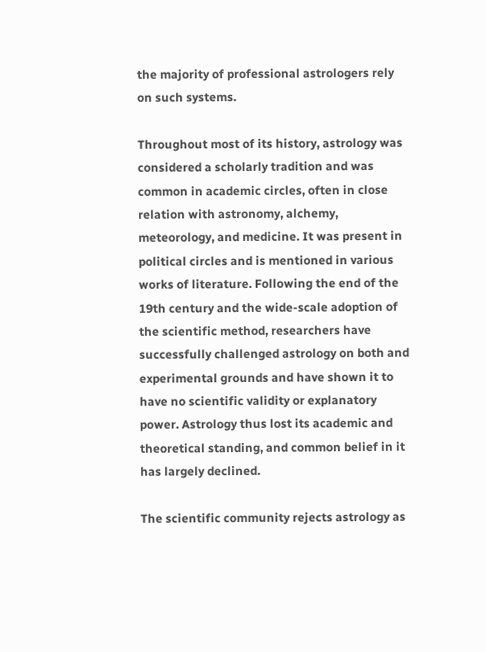the majority of professional astrologers rely on such systems.

Throughout most of its history, astrology was considered a scholarly tradition and was common in academic circles, often in close relation with astronomy, alchemy, meteorology, and medicine. It was present in political circles and is mentioned in various works of literature. Following the end of the 19th century and the wide-scale adoption of the scientific method, researchers have successfully challenged astrology on both and experimental grounds and have shown it to have no scientific validity or explanatory power. Astrology thus lost its academic and theoretical standing, and common belief in it has largely declined.

The scientific community rejects astrology as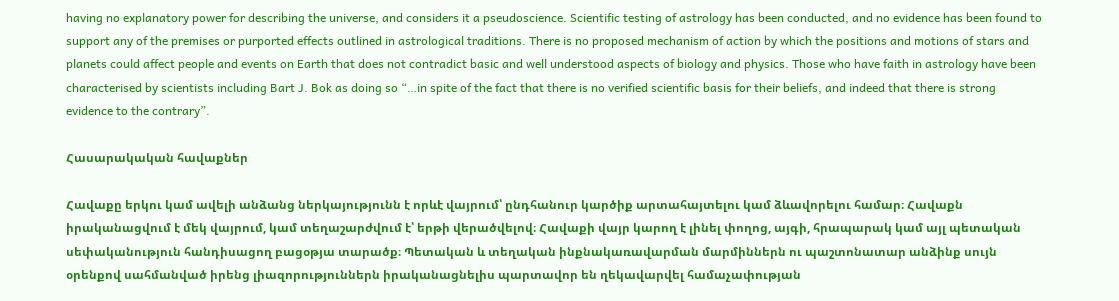having no explanatory power for describing the universe, and considers it a pseudoscience. Scientific testing of astrology has been conducted, and no evidence has been found to support any of the premises or purported effects outlined in astrological traditions. There is no proposed mechanism of action by which the positions and motions of stars and planets could affect people and events on Earth that does not contradict basic and well understood aspects of biology and physics. Those who have faith in astrology have been characterised by scientists including Bart J. Bok as doing so “…in spite of the fact that there is no verified scientific basis for their beliefs, and indeed that there is strong evidence to the contrary”.

Հասարակական հավաքներ

Հավաքը երկու կամ ավելի անձանց ներկայությունն է որևէ վայրում՝ ընդհանուր կարծիք արտահայտելու կամ ձևավորելու համար։ Հավաքն իրականացվում է մեկ վայրում, կամ տեղաշարժվում է՝ երթի վերածվելով։ Հավաքի վայր կարող է լինել փողոց, այգի, հրապարակ կամ այլ պետական սեփականություն հանդիսացող բացօթյա տարածք։ Պետական և տեղական ինքնակառավարման մարմիններն ու պաշտոնատար անձինք սույն օրենքով սահմանված իրենց լիազորություններն իրականացնելիս պարտավոր են ղեկավարվել համաչափության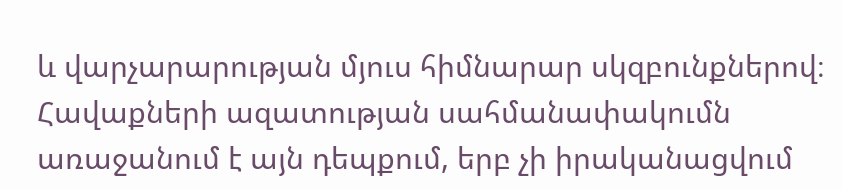և վարչարարության մյուս հիմնարար սկզբունքներով։ Հավաքների ազատության սահմանափակումն առաջանում է այն դեպքում, երբ չի իրականացվում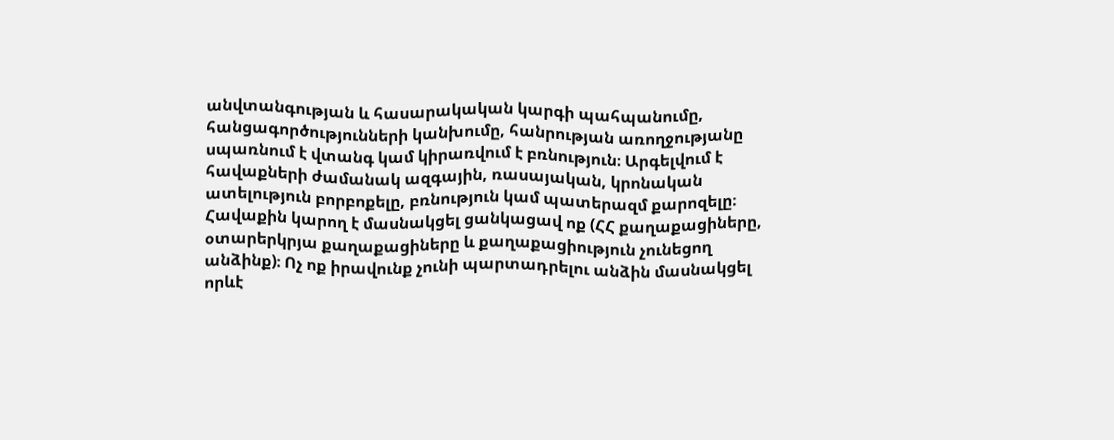անվտանգության և հասարակական կարգի պահպանումը, հանցագործությունների կանխումը, հանրության առողջությանը սպառնում է վտանգ կամ կիրառվում է բռնություն։ Արգելվում է հավաքների ժամանակ ազգային, ռասայական, կրոնական ատելություն բորբոքելը, բռնություն կամ պատերազմ քարոզելը։ Հավաքին կարող է մասնակցել ցանկացավ ոք (ՀՀ քաղաքացիները, օտարերկրյա քաղաքացիները և քաղաքացիություն չունեցող անձինք)։ Ոչ ոք իրավունք չունի պարտադրելու անձին մասնակցել որևէ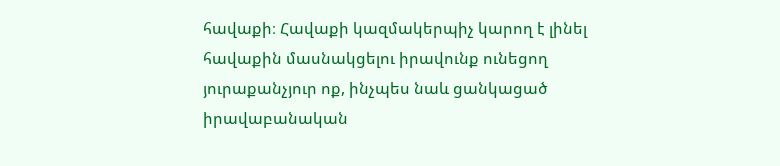հավաքի։ Հավաքի կազմակերպիչ կարող է լինել հավաքին մասնակցելու իրավունք ունեցող յուրաքանչյուր ոք, ինչպես նաև ցանկացած իրավաբանական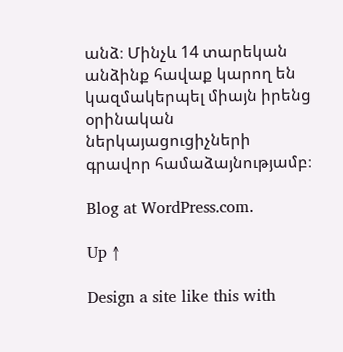անձ։ Մինչև 14 տարեկան անձինք հավաք կարող են կազմակերպել միայն իրենց օրինական ներկայացուցիչների գրավոր համաձայնությամբ։

Blog at WordPress.com.

Up ↑

Design a site like this with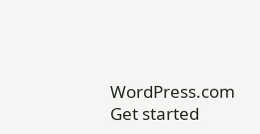WordPress.com
Get started